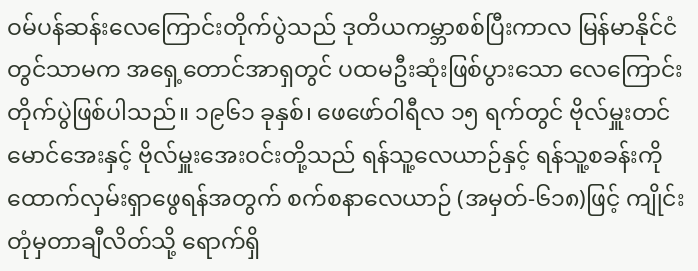ဝမ်ပန်ဆန်းလေကြောင်းတိုက်ပွဲသည် ဒုတိယကမ္ဘာစစ်ပြီးကာလ မြန်မာနိုင်ငံတွင်သာမက အရှေ့တောင်အာရှတွင် ပထမဦးဆုံးဖြစ်ပွားသော လေကြောင်းတိုက်ပွဲဖြစ်ပါသည်။ ၁၉၆၁ ခုနှစ်၊ ဖေဖော်ဝါရီလ ၁၅ ရက်တွင် ဗိုလ်မှူးတင်မောင်အေးနှင့် ဗိုလ်မှူးအေးဝင်းတို့သည် ရန်သူ့လေယာဉ်နှင့် ရန်သူ့စခန်းကိုထောက်လှမ်းရှာဖွေရန်အတွက် စက်စနာလေယာဉ် (အမှတ်-၆၁၈)ဖြင့် ကျိုင်းတုံမှတာချီလိတ်သို့ ရောက်ရှိ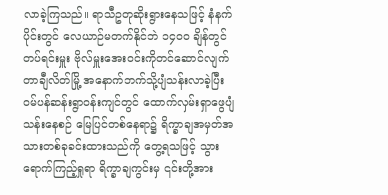လာခဲ့ကြသည်။ ရာသီဥတုဆိုးရွားနေသဖြင့် နံနက်ပိုင်းတွင် လေယာဉ်မတက်နိုင်ဘဲ ၁၄၀၀ ချိန်တွင် တပ်ရင်းမှူး ဗိုလ်မှူးအေးဝင်းကိုတင်ဆောင်လျက် တာချီလိတ်မြို့ အနောက်ဘက်သို့ပျံသန်းလာခဲ့ပြီး ဝမ်ပန်ဆန်းရွာ၀န်းကျင်တွင် ထောက်လှမ်းရှာဖွေပျံသန်းနေစဉ် မြေပြင်တစ်နေရာ၌ ရိက္ခာချအမှတ်အသားတစ်ခုခင်းထားသည်ကို တွေ့ရသဖြင့် သွားရောက်ကြည့်ရှုရာ ရိက္ခာချကွင်းမှ ၎င်းတို့အား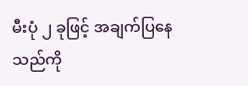မီးပုံ ၂ ခုဖြင့် အချက်ပြနေသည်ကို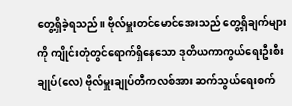တွေ့ရှိခဲ့ရသည်။ ဗိုလ်မှူးတင်မောင်အေးသည် တွေ့ရှိချက်များကို ကျိုင်းတုံတွင်ရောက်ရှိနေသော ဒုတိယကာကွယ်ရေးဦးစီးချုပ်(လေ) ဗိုလ်မှူးချုပ်တီကလစ်အား ဆက်သွယ်ရေးစက်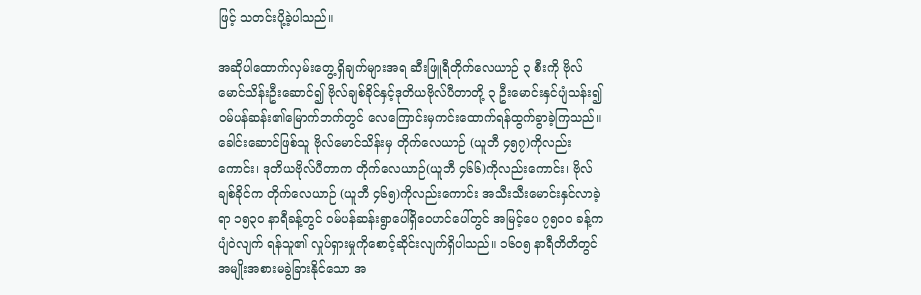ဖြင့် သတင်းပို့ခဲ့ပါသည်။

အဆိုပါထောက်လှမ်းတွေ့ရှိချက်များအရ ဆီးဖြူရီတိုက်လေယာဉ် ၃ စီးကို ဗိုလ်မောင်သိန်းဦးဆောင်၍ ဗိုလ်ချစ်ခိုင်နှင့်ဒုတိယဗိုလ်ပီတာတို့ ၃ ဦးမောင်းနှင်ပျံသန်း၍ ဝမ်ပန်ဆန်း၏မြောက်ဘက်တွင် လေကြောင်းမှကင်းထောက်ရန်ထွက်ခွာခဲ့ကြသည်။ ခေါင်းဆောင်ဖြစ်သူ ဗိုလ်မောင်သိန်းမှ တိုက်လေယာဉ် (ယူဘီ ၄၅၇)ကိုလည်းကောင်း၊ ဒုတိယဗိုလ်ပီတာက တိုက်လေယာဉ်(ယူဘီ ၄၆၆)ကိုလည်းကောင်း၊ ဗိုလ်ချစ်ခိုင်က တိုက်လေယာဉ် (ယူဘီ ၄၆၅)ကိုလည်းကောင်း အသီးသီးမောင်းနှင်လာခဲ့ရာ ၁၅၃၀ နာရီခန့်တွင် ဝမ်ပန်ဆန်းရွာပေါ်ရှိ‌ဝေဟင်ပေါ်တွင် အမြင့်ပေ ၇၅၀၀ ခန့်ကပျံဝဲလျက် ရန်သူ၏ လှုပ်ရှားမှုကိုစောင့်ဆိုင်းလျက်ရှိပါသည်။ ၁၆၀၅ နာရီတိတိတွင် အမျိုးအစားမခွဲခြားနိုင်သော အ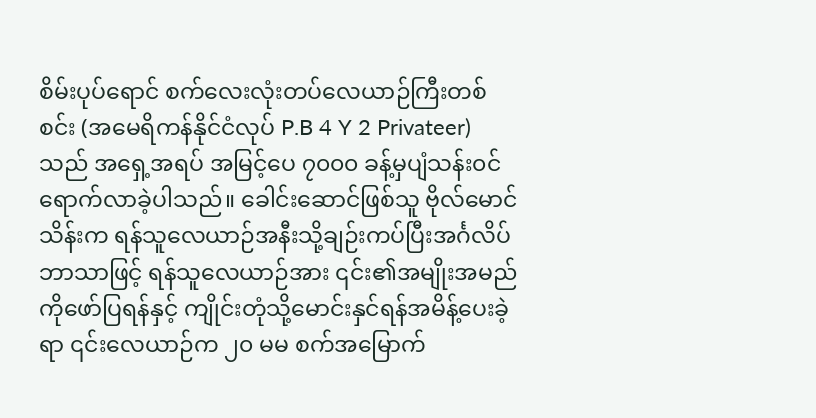စိမ်းပုပ်ရောင် စက်လေးလုံးတပ်လေယာဉ်ကြီးတစ်စင်း (အမေရိကန်နိုင်ငံလုပ် P.B 4 Y 2 Privateer)သည် အရှေ့အရပ် အမြင့်ပေ ၇၀၀၀ ခန့်မှပျံသန်း၀င်ရောက်လာခဲ့ပါသည်။ ခေါင်းဆောင်ဖြစ်သူ ဗိုလ်မောင်သိန်းက ရန်သူလေယာဉ်အနီးသို့ချဉ်းကပ်ပြီးအင်္ဂလိပ်ဘာသာဖြင့် ရန်သူလေယာဉ်အား ၎င်း၏အမျိုးအမည်ကိုဖော်ပြရန်နှင့် ကျိုင်းတုံသို့မောင်းနှင်ရန်အမိန့်ပေးခဲ့ရာ ၎င်းလေယာဉ်က ၂၀ မမ စက်အမြောက်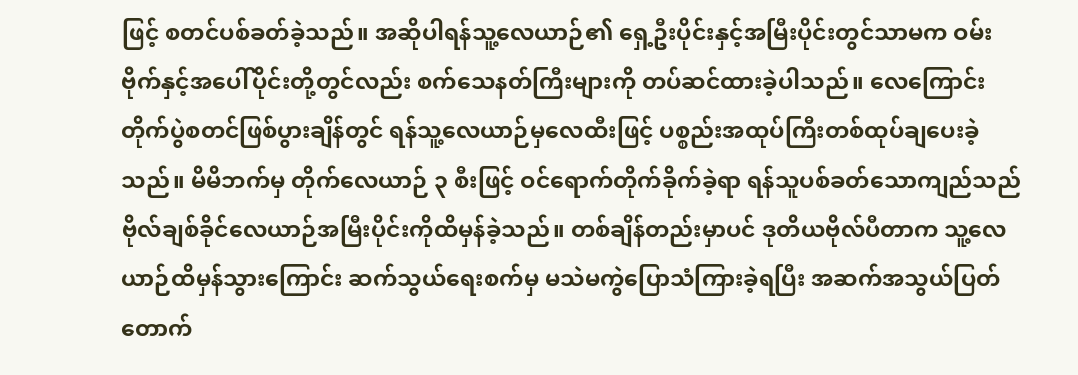ဖြင့် စတင်ပစ်ခတ်ခဲ့သည်။ အဆိုပါရန်သူ့လေယာဉ်၏ ရှေ့ဦးပိုင်းနှင့်အမြီးပိုင်းတွင်သာမက ဝမ်းဗိုက်နှင့်အပေါ်ပိုင်းတို့တွင်လည်း စက်သေနတ်ကြီးများကို တပ်ဆင်ထားခဲ့ပါသည်။ လေကြောင်းတိုက်ပွဲစတင်ဖြစ်ပွားချိန်တွင် ရန်သူ့လေယာဉ်မှလေထီးဖြင့် ပစ္စည်းအထုပ်ကြီးတစ်ထုပ်ချပေးခဲ့သည်။ မိမိဘက်မှ တိုက်လေယာဉ် ၃ စီးဖြင့် ဝင်ရောက်တိုက်ခိုက်ခဲ့ရာ ရန်သူပစ်ခတ်သောကျည်သည် ဗိုလ်ချစ်ခိုင်လေယာဉ်အမြီးပိုင်းကိုထိမှန်ခဲ့သည်။ တစ်ချိန်တည်းမှာပင် ဒုတိယဗိုလ်ပီတာက သူ့လေယာဉ်ထိမှန်သွားကြောင်း ဆက်သွယ်ရေးစက်မှ မသဲမကွဲပြောသံကြားခဲ့ရပြီး အဆက်အသွယ်ပြတ်တောက်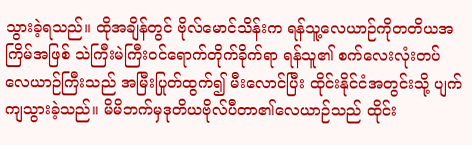သွားခဲ့ရသည်။ ထိုအချိန်တွင် ဗိုလ်မောင်သိန်းက ရန်သူ့လေယာဉ်ကိုတတိယအကြိမ်အဖြစ် သဲကြီးမဲကြီးဝင်ရောက်တိုက်ခိုက်ရာ ရန်သူ၏ စက်လေးလုံးတပ်လေယာဉ်ကြီးသည် အမြီးပြုတ်ထွက်၍ မီးလောင်ပြီး ထိုင်းနိုင်ငံအတွင်းသို့ ပျက်ကျသွားခဲ့သည်။ မိမိဘက်မှဒုတိယဗိုလ်ပီတာ၏လေယာဉ်သည် ထိုင်း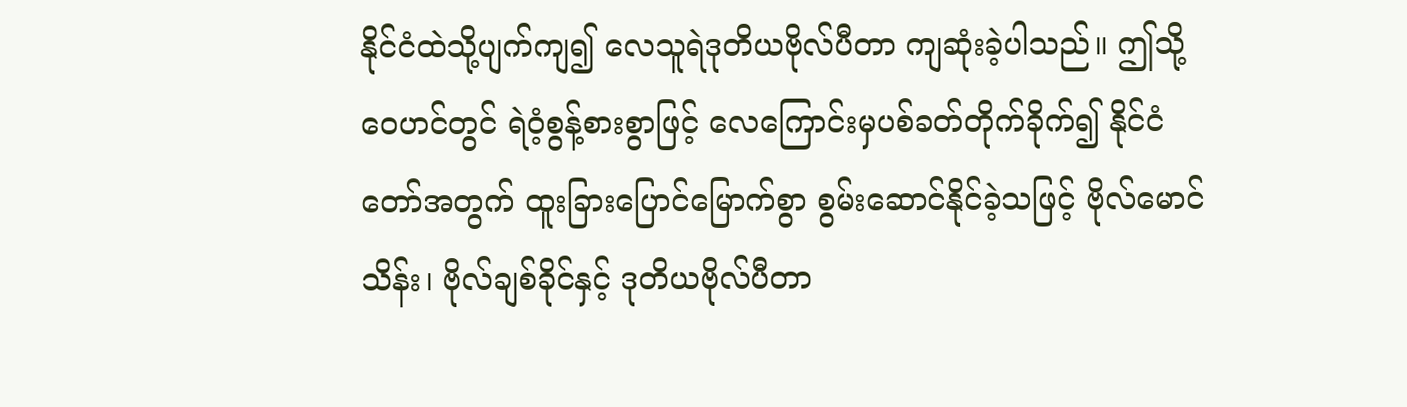နိုင်ငံထဲသို့ပျက်ကျ၍ လေသူရဲဒုတိယဗိုလ်ပီတာ ကျဆုံးခဲ့ပါသည်။ ဤသို့ဝေဟင်တွင် ရဲဝံ့စွန့်စားစွာဖြင့် လေကြောင်းမှပစ်ခတ်တိုက်ခိုက်၍ နိုင်ငံတော်အတွက် ထူးခြားပြောင်မြောက်စွာ စွမ်းဆောင်နိုင်ခဲ့သဖြင့် ဗိုလ်မောင်သိန်း၊ ဗိုလ်ချစ်ခိုင်နှင့် ဒုတိယဗိုလ်ပီတာ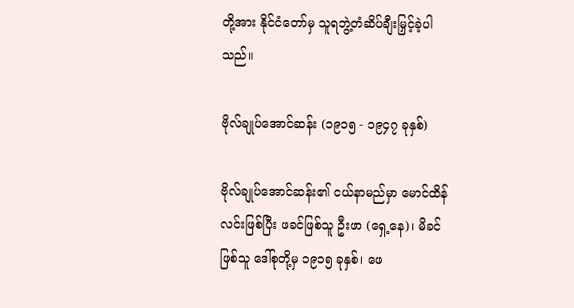တို့အား နိုင်ငံတော်မှ သူရဘွဲ့တံဆိပ်ချီးမြှင့်ခဲ့ပါသည်။

ဗိုလ်ချုပ်အောင်ဆန်း (၁၉၁၅ - ၁၉၄၇ ခုနှစ်)

ဗိုလ်ချုပ်အောင်ဆန်း၏ ငယ်နာမည်မှာ မောင်ထိန်လင်းဖြစ်ပြီး ဖခင်ဖြစ်သူ ဦးဖာ (ရှေ့နေ)၊ မိခင်ဖြစ်သူ ဒေါ်စုတို့မှ ၁၉၁၅ ခုနှစ်၊ ဖေ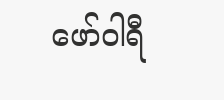ဖော်ဝါရီ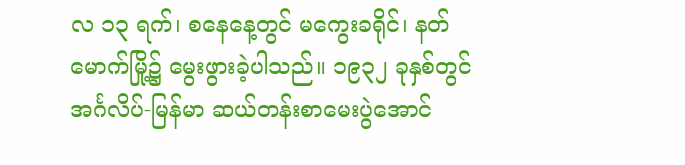လ ၁၃ ရက်၊ စနေနေ့တွင် မကွေးခရိုင်၊ နတ်မောက်မြို့၌ မွေးဖွားခဲ့ပါသည်။ ၁၉၃၂ ခုနှစ်တွင် အင်္ဂလိပ်-မြန်မာ ဆယ်တန်းစာမေးပွဲအောင်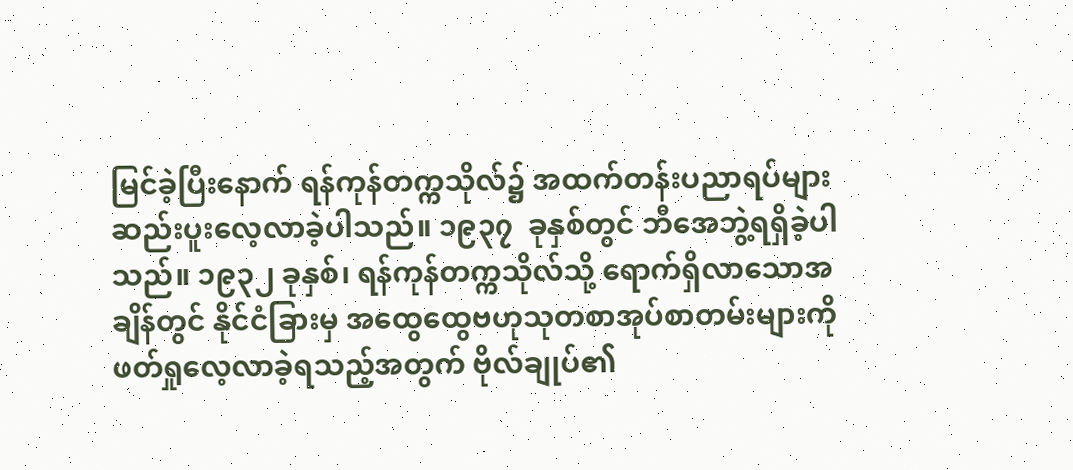မြင်ခဲ့ပြီးနောက် ရန်ကုန်တက္ကသိုလ်၌ အထက်တန်းပညာရပ်များ ဆည်းပူးလေ့လာခဲ့ပါသည်။ ၁၉၃၇  ခုနှစ်တွင် ဘီအေဘွဲ့ရရှိခဲ့ပါသည်။ ၁၉၃၂ ခုနှစ်၊ ရန်ကုန်တက္ကသိုလ်သို့ ရောက်ရှိလာသောအချိန်တွင် နိုင်ငံခြားမှ အထွေထွေဗဟုသုတစာအုပ်စာတမ်းများကို ဖတ်ရှုလေ့လာခဲ့ရသည့်အတွက် ဗိုလ်ချုပ်၏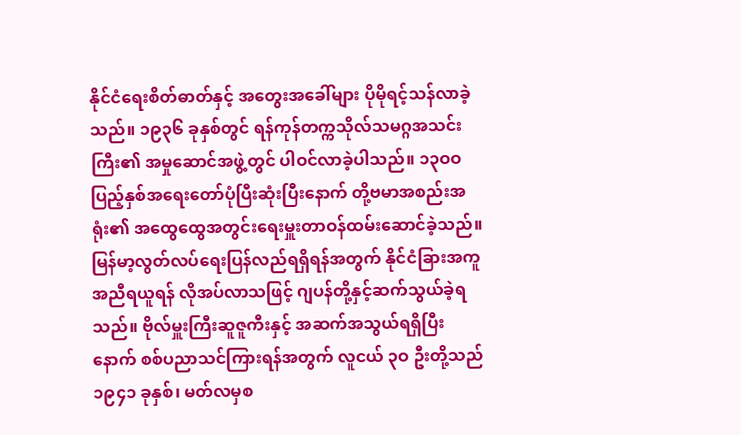နိုင်ငံရေးစိတ်ဓာတ်နှင့် အတွေးအခေါ်များ ပိုမိုရင့်သန်လာခဲ့သည်။ ၁၉၃၆ ခုနှစ်တွင် ရန်ကုန်တက္ကသိုလ်သမဂ္ဂအသင်းကြီး၏ အမှုဆောင်အဖွဲ့တွင် ပါဝင်လာခဲ့ပါသည်။ ၁၃ဝဝ ပြည့်နှစ်အရေးတော်ပုံပြီးဆုံးပြီးနောက် တို့ဗမာအစည်းအရုံး၏ အထွေထွေအတွင်းရေးမှူးတာဝန်ထမ်းဆောင်ခဲ့သည်။ မြန်မာ့လွတ်လပ်ရေးပြန်လည်ရရှိရန်အတွက် နိုင်ငံခြားအကူအညီရယူရန် လိုအပ်လာသဖြင့် ဂျပန်တို့နှင့်ဆက်သွယ်ခဲ့ရသည်။ ဗိုလ်မှူးကြီးဆူဇူကီးနှင့် အဆက်အသွယ်ရရှိပြီးနောက် စစ်ပညာသင်ကြားရန်အတွက် လူငယ် ၃ဝ ဦးတို့သည် ၁၉၄၁ ခုနှစ်၊ မတ်လမှစ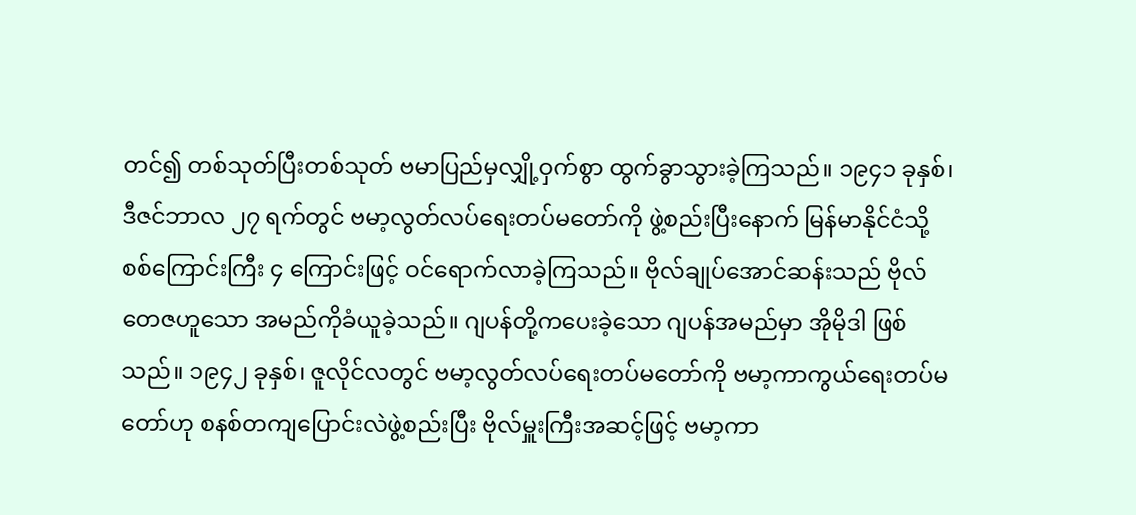တင်၍ တစ်သုတ်ပြီးတစ်သုတ် ဗမာပြည်မှလျှို့ဝှက်စွာ ထွက်ခွာသွားခဲ့ကြသည်။ ၁၉၄၁ ခုနှစ်၊ ဒီဇင်ဘာလ ၂၇ ရက်တွင် ဗမာ့လွတ်လပ်ရေးတပ်မတော်ကို ဖွဲ့စည်းပြီးနောက် မြန်မာနိုင်ငံသို့ စစ်ကြောင်းကြီး ၄ ကြောင်းဖြင့် ဝင်ရောက်လာခဲ့ကြသည်။ ဗိုလ်ချုပ်အောင်ဆန်းသည် ဗိုလ်တေဇဟူသော အမည်ကိုခံယူခဲ့သည်။ ဂျပန်တို့ကပေးခဲ့သော ဂျပန်အမည်မှာ အိုမိုဒါ ဖြစ်သည်။ ၁၉၄၂ ခုနှစ်၊ ဇူလိုင်လတွင် ဗမာ့လွတ်လပ်ရေးတပ်မတော်ကို ဗမာ့ကာကွယ်ရေးတပ်မတော်ဟု စနစ်တကျပြောင်းလဲဖွဲ့စည်းပြီး ဗိုလ်မှူးကြီးအဆင့်ဖြင့် ဗမာ့ကာ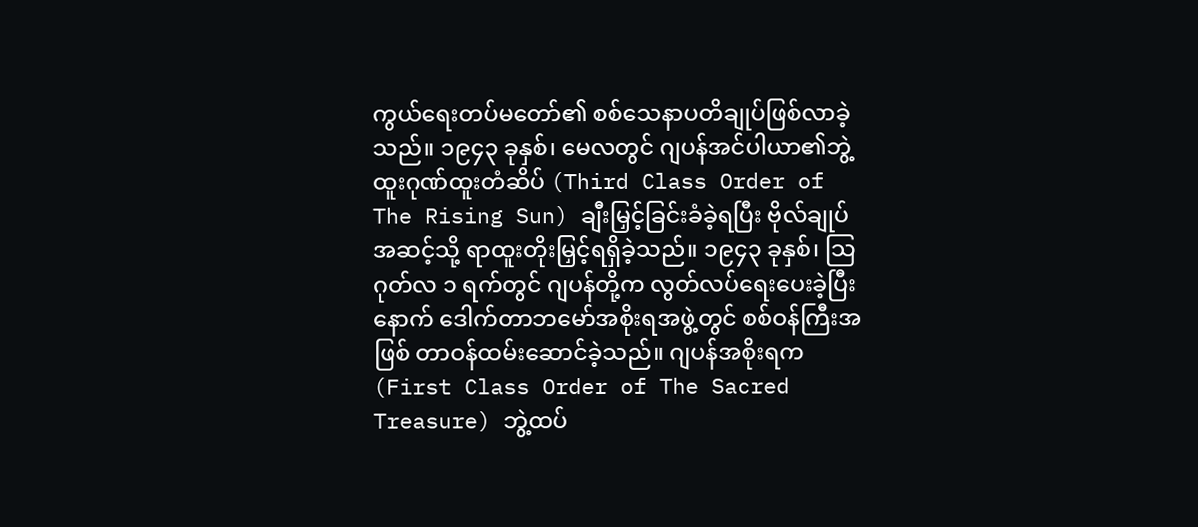ကွယ်ရေးတပ်မတော်၏ စစ်သေနာပတိချုပ်ဖြစ်လာခဲ့သည်။ ၁၉၄၃ ခုနှစ်၊ မေလတွင် ဂျပန်အင်ပါယာ၏ဘွဲ့ထူးဂုဏ်ထူးတံဆိပ် (Third Class Order of The Rising Sun) ချီးမြှင့်ခြင်းခံခဲ့ရပြီး ဗိုလ်ချုပ်အဆင့်သို့ ရာထူးတိုးမြှင့်ရရှိခဲ့သည်။ ၁၉၄၃ ခုနှစ်၊ သြဂုတ်လ ၁ ရက်တွင် ဂျပန်တို့က လွတ်လပ်ရေးပေးခဲ့ပြီးနောက် ဒေါက်တာဘမော်အစိုးရအဖွဲ့တွင် စစ်ဝန်ကြီးအဖြစ် တာဝန်ထမ်းဆောင်ခဲ့သည်။ ဂျပန်အစိုးရက (First Class Order of The Sacred Treasure) ဘွဲ့ထပ်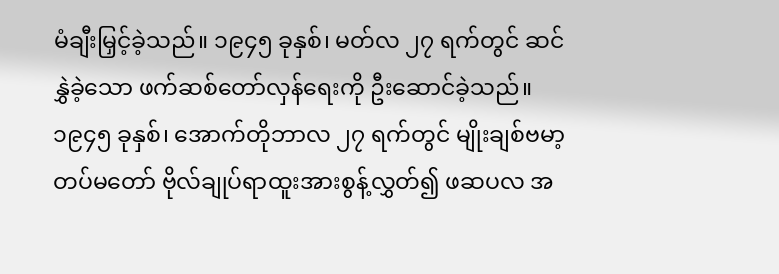မံချီးမြှင့်ခဲ့သည်။ ၁၉၄၅ ခုနှစ်၊ မတ်လ ၂၇ ရက်တွင် ဆင်နွှဲခဲ့သော ဖက်ဆစ်တော်လှန်ရေးကို ဦးဆောင်ခဲ့သည်။ ၁၉၄၅ ခုနှစ်၊ အောက်တိုဘာလ ၂၇ ရက်တွင် မျိုးချစ်ဗမာ့တပ်မတော် ဗိုလ်ချုပ်ရာထူးအားစွန့်လွှတ်၍ ဖဆပလ အ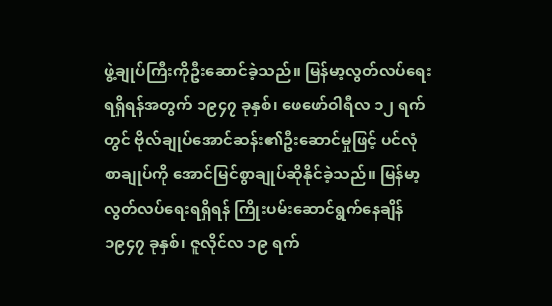ဖွဲ့ချုပ်ကြီးကိုဦးဆောင်ခဲ့သည်။ မြန်မာ့လွတ်လပ်ရေးရရှိရန်အတွက် ၁၉၄၇ ခုနှစ်၊ ဖေဖော်ဝါရီလ ၁၂ ရက်တွင် ဗိုလ်ချုပ်အောင်ဆန်း၏ဦးဆောင်မှုဖြင့် ပင်လုံစာချုပ်ကို အောင်မြင်စွာချုပ်ဆိုနိုင်ခဲ့သည်။ မြန်မာ့လွတ်လပ်ရေးရရှိရန် ကြိုးပမ်းဆောင်ရွက်နေချိန် ၁၉၄၇ ခုနှစ်၊ ဇူလိုင်လ ၁၉ ရက်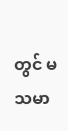တွင် မသမာ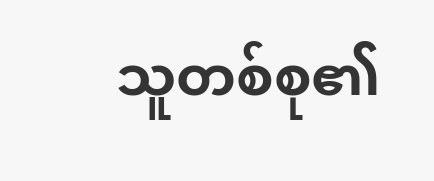သူတစ်စု၏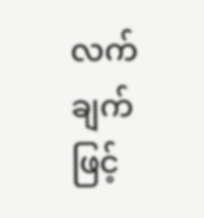လက်ချက်ဖြင့်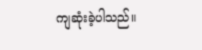ကျဆုံးခဲ့ပါသည်။